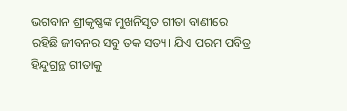ଭଗବାନ ଶ୍ରୀକୃଷ୍ଣଙ୍କ ମୁଖନିସୃତ ଗୀତା ବାଣୀରେ ରହିଛି ଜୀବନର ସବୁ ତକ ସତ୍ୟ। ଯିଏ ପରମ ପବିତ୍ର ହିନ୍ଦୁଗ୍ରନ୍ଥ ଗୀତାକୁ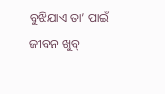ବୁଝିଯାଏ ତା’ ପାଇଁ ଜୀବନ ଖୁବ୍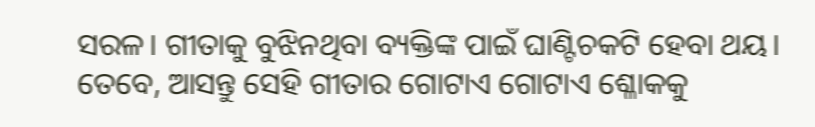ସରଳ। ଗୀତାକୁ ବୁଝିନଥିବା ବ୍ୟକ୍ତିଙ୍କ ପାଇଁ ଘାଣ୍ଟିଚକଟି ହେବା ଥୟ। ତେବେ, ଆସନ୍ତୁ ସେହି ଗୀତାର ଗୋଟାଏ ଗୋଟାଏ ଶ୍ଳୋକକୁ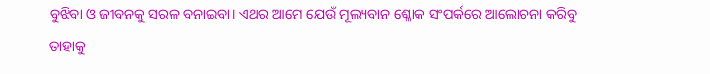ବୁଝିବା ଓ ଜୀବନକୁ ସରଳ ବନାଇବା। ଏଥର ଆମେ ଯେଉଁ ମୂଲ୍ୟବାନ ଶ୍ଳୋକ ସଂପର୍କରେ ଆଲୋଚନା କରିବୁ ତାହାକୁ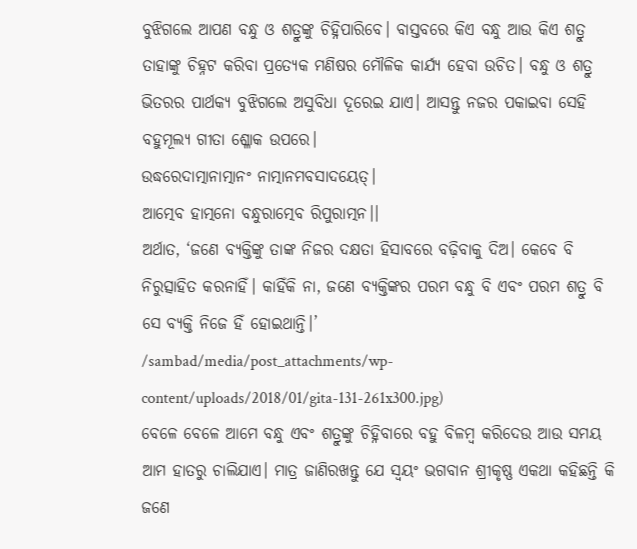ବୁଝିଗଲେ ଆପଣ ବନ୍ଧୁ ଓ ଶତ୍ରୁଙ୍କୁ ଚିହ୍ନିପାରିବେ। ବାସ୍ତବରେ କିଏ ବନ୍ଧୁ ଆଉ କିଏ ଶତ୍ରୁ ତାହାଙ୍କୁ ଚିହ୍ନଟ କରିବା ପ୍ରତ୍ୟେକ ମଣିଷର ମୌଳିକ କାର୍ଯ୍ୟ ହେବା ଉଚିତ। ବନ୍ଧୁ ଓ ଶତ୍ରୁ ଭିତରର ପାର୍ଥକ୍ୟ ବୁଝିଗଲେ ଅସୁବିଧା ଦୂରେଇ ଯାଏ। ଆସନ୍ତୁ ନଜର ପକାଇବା ସେହି ବହୁମୂଲ୍ୟ ଗୀତା ଶ୍ଳୋକ ଉପରେ।
ଉଦ୍ଧରେଦାତ୍ମାନାତ୍ମାନଂ ନାତ୍ମାନମବସାଦୟେତ୍।
ଆତ୍ମେବ ହାତ୍ମନୋ ବନ୍ଧୁରାତ୍ମେବ ରିପୁରାତ୍ମନ।।
ଅର୍ଥାତ, ‘ଜଣେ ବ୍ୟକ୍ତିଙ୍କୁ ତାଙ୍କ ନିଜର ଦକ୍ଷତା ହିସାବରେ ବଢ଼ିବାକୁ ଦିଅ। କେବେ ବି ନିରୁତ୍ସାହିତ କରନାହିଁ। କାହିଁକି ନା, ଜଣେ ବ୍ୟକ୍ତିଙ୍କର ପରମ ବନ୍ଧୁ ବି ଏବଂ ପରମ ଶତ୍ରୁ ବି ସେ ବ୍ୟକ୍ତି ନିଜେ ହିଁ ହୋଇଥାନ୍ତି।’
/sambad/media/post_attachments/wp-content/uploads/2018/01/gita-131-261x300.jpg)
ବେଳେ ବେଳେ ଆମେ ବନ୍ଧୁ ଏବଂ ଶତ୍ରୁଙ୍କୁ ଚିହ୍ନିବାରେ ବହୁ ବିଳମ୍ବ କରିଦେଉ ଆଉ ସମୟ ଆମ ହାତରୁ ଚାଲିଯାଏ। ମାତ୍ର ଜାଣିରଖନ୍ତୁ ଯେ ସ୍ୱୟଂ ଭଗବାନ ଶ୍ରୀକୃଷ୍ଣ ଏକଥା କହିଛନ୍ତି କି ଜଣେ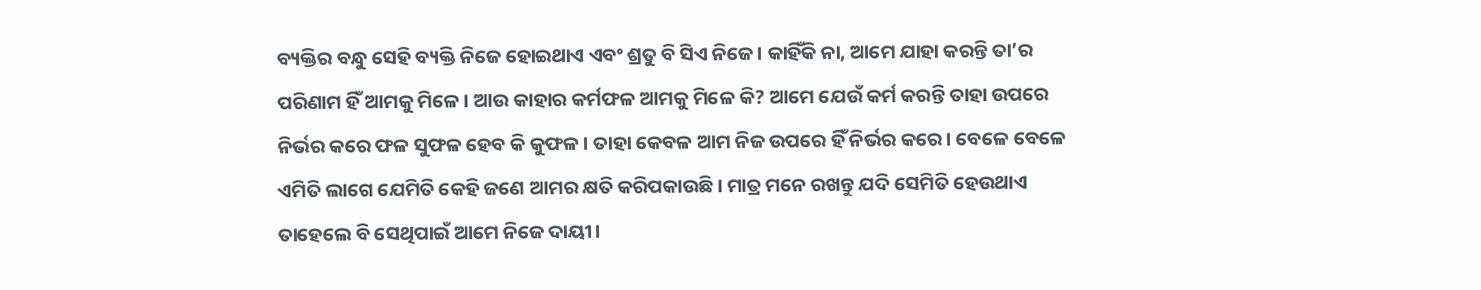ବ୍ୟକ୍ତିର ବନ୍ଧୁ ସେହି ବ୍ୟକ୍ତି ନିଜେ ହୋଇଥାଏ ଏବଂ ଶ୍ରତୁ ବି ସିଏ ନିଜେ। କାହିଁକି ନା, ଆମେ ଯାହା କରନ୍ତି ତା’ର ପରିଣାମ ହିଁ ଆମକୁ ମିଳେ। ଆଉ କାହାର କର୍ମଫଳ ଆମକୁ ମିଳେ କି? ଆମେ ଯେଉଁ କର୍ମ କରନ୍ତି ତାହା ଉପରେ ନିର୍ଭର କରେ ଫଳ ସୁଫଳ ହେବ କି କୁଫଳ। ତାହା କେବଳ ଆମ ନିଜ ଉପରେ ହିଁ ନିର୍ଭର କରେ। ବେଳେ ବେଳେ ଏମିତି ଲାଗେ ଯେମିତି କେହି ଜଣେ ଆମର କ୍ଷତି କରିପକାଉଛି। ମାତ୍ର ମନେ ରଖନ୍ତୁ ଯଦି ସେମିତି ହେଉଥାଏ ତାହେଲେ ବି ସେଥିପାଇଁ ଆମେ ନିଜେ ଦାୟୀ।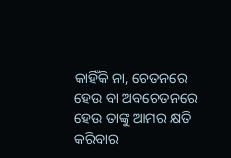କାହିଁକି ନା, ଚେତନରେ ହେଉ ବା ଅବଚେତନରେ ହେଉ ତାଙ୍କୁ ଆମର କ୍ଷତି କରିବାର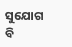ସୁଯୋଗ ବି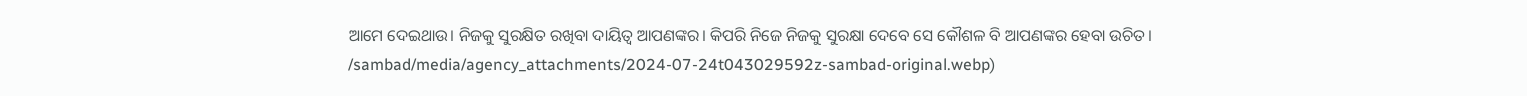ଆମେ ଦେଇଥାଉ। ନିଜକୁ ସୁରକ୍ଷିତ ରଖିବା ଦାୟିତ୍ୱ ଆପଣଙ୍କର। କିପରି ନିଜେ ନିଜକୁ ସୁରକ୍ଷା ଦେବେ ସେ କୌଶଳ ବି ଆପଣଙ୍କର ହେବା ଉଚିତ।
/sambad/media/agency_attachments/2024-07-24t043029592z-sambad-original.webp)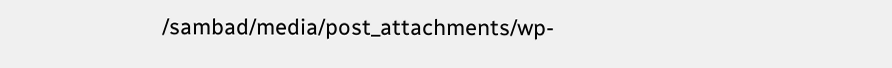/sambad/media/post_attachments/wp-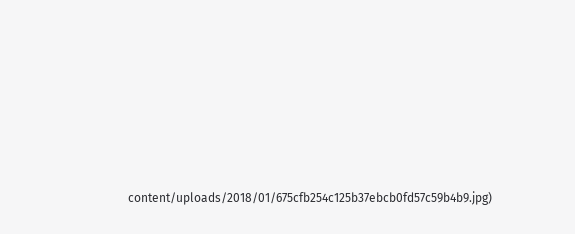content/uploads/2018/01/675cfb254c125b37ebcb0fd57c59b4b9.jpg)